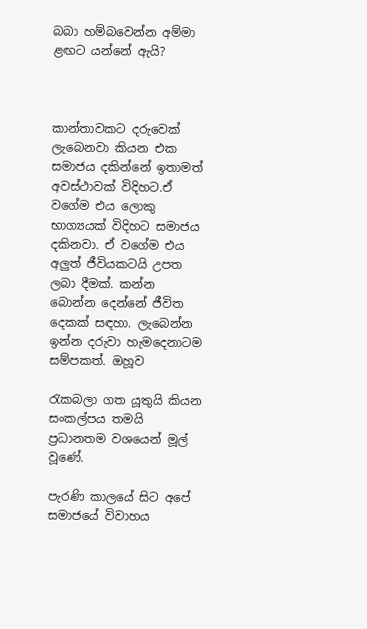බබා හම්බවෙන්න අම්මා ළඟට යන්නේ ඇයි?



කාන්තාවකට දරුවෙක් ලැබෙනවා කියන එක සමාජය දකින්නේ ඉතාමත් අවස්ථාවක් විදිහට.ඒ වගේම එය ලොකු භාග්‍යයක් විදිහට සමාජය දකිනවා. ඒ වගේම එය අලුත් ජීවියකටයි උපත ලබා දීමක්. කන්න බොන්න දෙන්නේ ජීවිත දෙකක් සඳහා. ලැබෙන්න ඉන්න දරුවා හැමදෙනාටම සම්පකත්. ඔහූව

රැකබලා ගත යූතුයි කියන සංකල්පය තමයි ප්‍රධානතම වශයෙන් මූල් වූණේ.

පැරණි කාලයේ සිට අපේ සමාජයේ විවාහය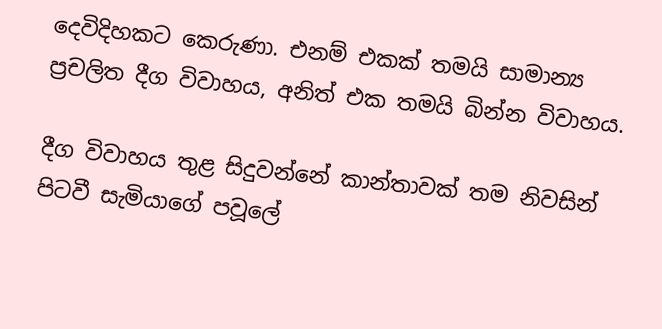දෙවිදිහකට කෙරුණා. එනම් එකක් තමයි සාමාන්‍ය ප්‍රචලිත දීග විවාහය, අනිත් එක තමයි බින්න විවාහය.

දීග විවාහය තුළ සිදුවන්නේ කාන්තාවක් තම නිවසින් පිටවී සැමියාගේ පවූලේ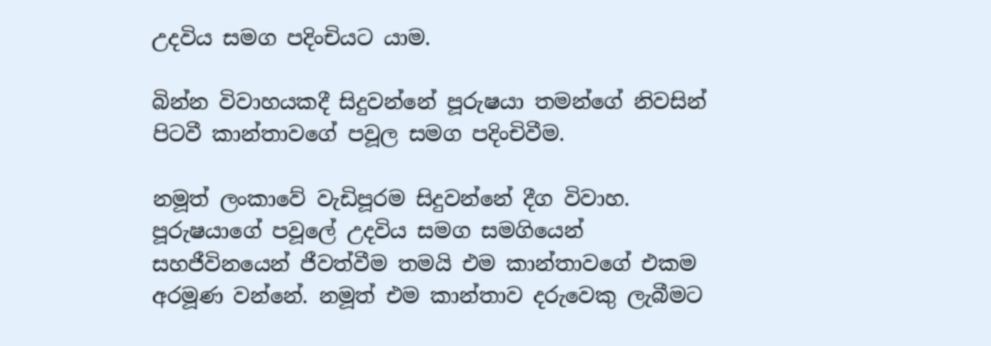උදවිය සමග පදිංචියට යාම.

බින්න විවාහයකදී සිදුවන්නේ පූරුෂයා තමන්ගේ නිවසින් පිටවී කාන්තාවගේ පවූල සමග පදිංචිවීම.

නමූත් ලංකාවේ වැඩිපූරම සිදුවන්නේ දීග විවාහ. පූරුෂයාගේ පවූලේ උදවිය සමග සමගියෙන් සහජීවිනයෙන් ජීවත්වීම තමයි එම කාන්තාවගේ එකම අරමූණ වන්නේ. නමූත් එම කාන්තාව දරුවෙකු ලැබීමට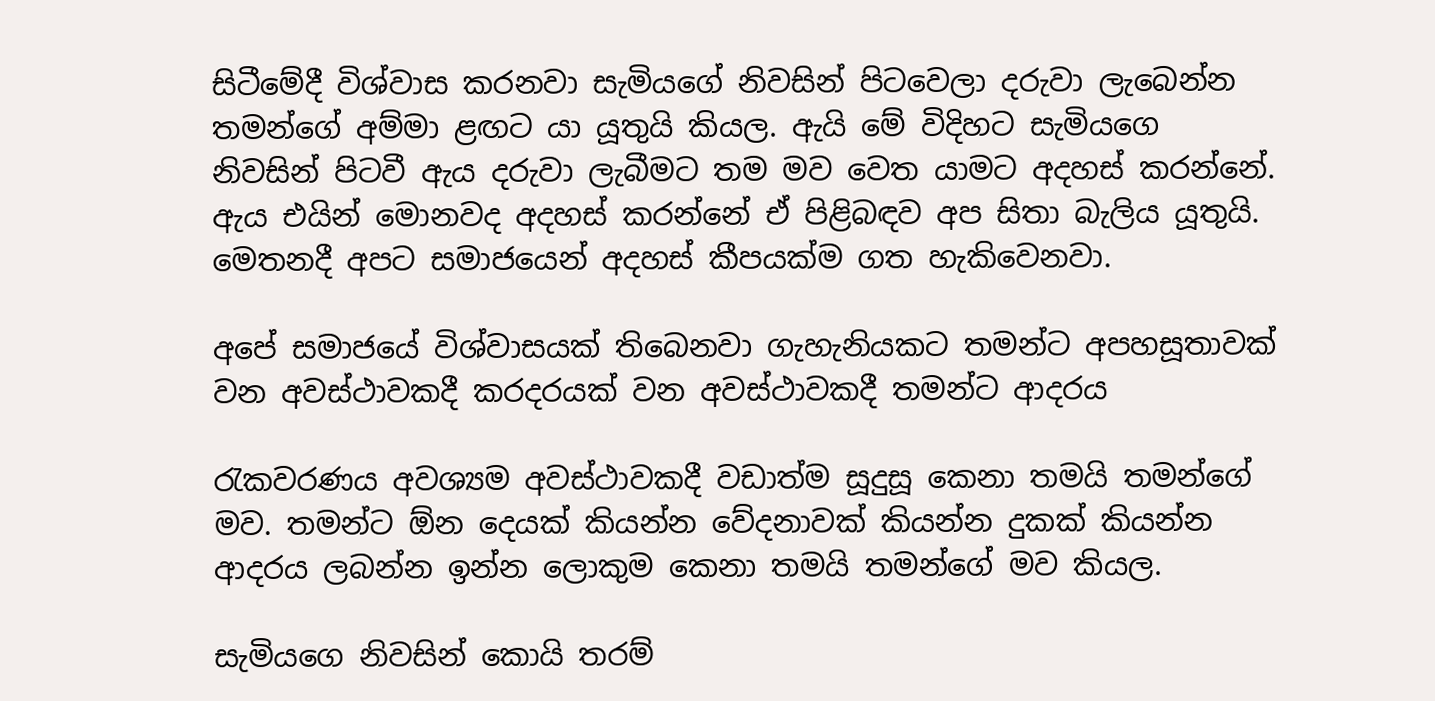සිටීමේදී විශ්වාස කරනවා සැමියගේ නිවසින් පිටවෙලා දරුවා ලැබෙන්න තමන්ගේ අම්මා ළඟට යා යූතුයි කියල. ඇයි මේ විදිහට සැමියගෙ නිවසින් පිටවී ඇය දරුවා ලැබීමට තම මව වෙත යාමට අදහස් කරන්නේ. ඇය එයින් මොනවද අදහස් කරන්නේ ඒ පිළිබඳව අප සිතා බැලිය යූතුයි. මෙතනදී අපට සමාජයෙන් අදහස් කීපයක්ම ගත හැකිවෙනවා.

අපේ සමාජයේ විශ්වාසයක් තිබෙනවා ගැහැනියකට තමන්ට අපහසූතාවක් වන අවස්ථාවකදී කරදරයක් වන අවස්ථාවකදී තමන්ට ආදරය

රැකවරණය අවශ්‍යම අවස්ථාවකදී වඩාත්ම සූදුසූ කෙනා තමයි තමන්ගේ මව. තමන්ට ඕන දෙයක් කියන්න වේදනාවක් කියන්න දුකක් කියන්න ආදරය ලබන්න ඉන්න ලොකුම කෙනා තමයි තමන්ගේ මව කියල.

සැමියගෙ නිවසින් කොයි තරම්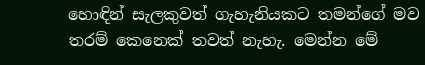හොඳින් සැලකුවත් ගැහැනියකට තමන්ගේ මව තරම් කෙනෙක් තවත් නැහැ. මෙන්න මේ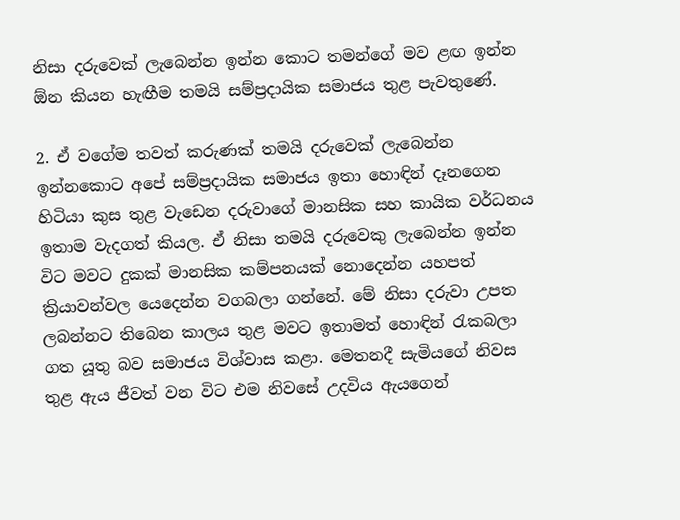නිසා දරුවෙක් ලැබෙන්න ඉන්න කොට තමන්ගේ මව ළඟ ඉන්න ඕන කියන හැඟීම තමයි සම්ප්‍රදායික සමාජය තුළ පැවතුණේ.

2. ඒ වගේම තවත් කරුණක් තමයි දරුවෙක් ලැබෙන්න ඉන්නකොට අපේ සම්ප්‍රදායික සමාජය ඉතා හොඳින් දෑනගෙන හිටියා කුස තුළ වැඩෙන දරුවාගේ මානසික සහ කායික වර්ධනය ඉතාම වැදගත් කියල. ඒ නිසා තමයි දරුවෙකු ලැබෙන්න ඉන්න විට මවට දුකක් මානසික කම්පනයක් නොදෙන්න යහපත් ක්‍රියාවන්වල යෙදෙන්න වගබලා ගන්නේ. මේ නිසා දරුවා උපත ලබන්නට තිබෙන කාලය තුළ මවට ඉතාමත් හොඳින් රැකබලා ගත යූතු බව සමාජය විශ්වාස කළා. මෙතනදී සැමියගේ නිවස තුළ ඇය ජීවත් වන විට එම නිවසේ උදවිය ඇයගෙන්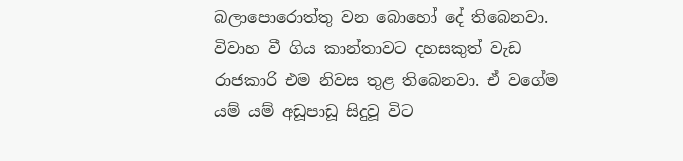බලාපොරොත්තු වන බොහෝ දේ තිබෙනවා. විවාහ වී ගිය කාන්තාවට දහසකුත් වැඩ රාජකාරි එම නිවස තුළ තිබෙනවා. ඒ වගේම යම් යම් අඩූපාඩූ සිදුවූ විට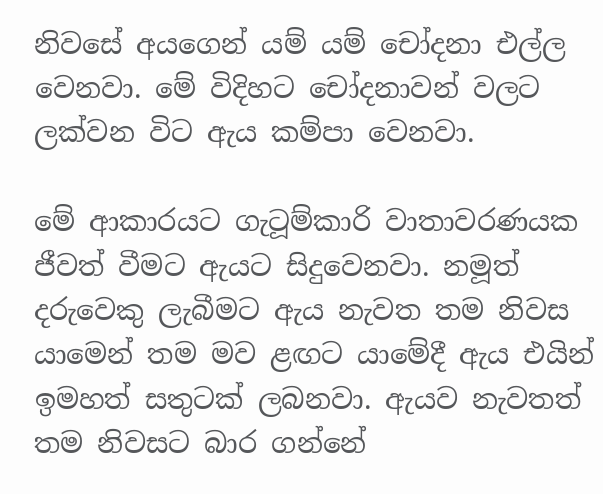නිවසේ අයගෙන් යම් යම් චෝදනා එල්ල වෙනවා. මේ විදිහට චෝදනාවන් වලට ලක්වන විට ඇය කම්පා වෙනවා.

මේ ආකාරයට ගැටූම්කාරි වාතාවරණයක ජීවත් වීමට ඇයට සිදුවෙනවා. නමූත් දරුවෙකු ලැබීමට ඇය නැවත තම නිවස යාමෙන් තම මව ළඟට යාමේදී ඇය එයින් ඉමහත් සතුටක් ලබනවා. ඇයව නැවතත් තම නිවසට බාර ගන්නේ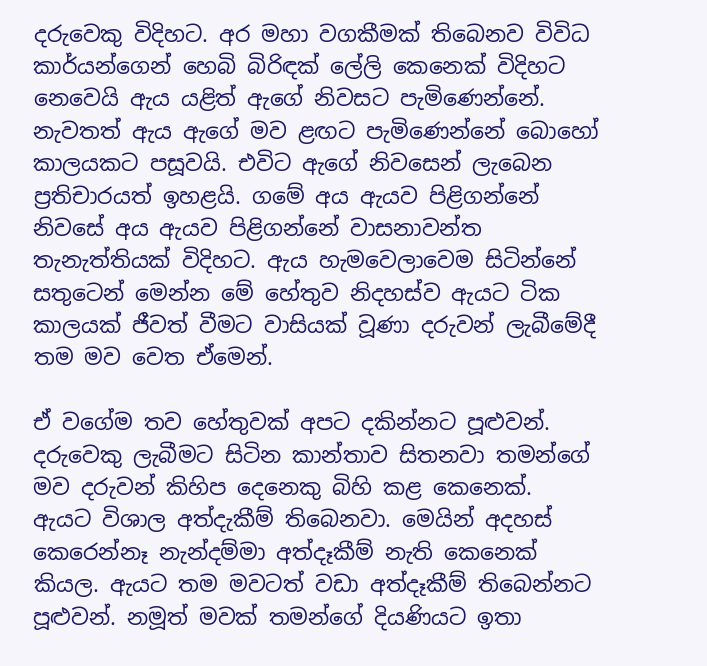දරුවෙකු විදිහට. අර මහා වගකීමක් තිබෙනව විවිධ කාර්යන්ගෙන් හෙබි බිරිඳක් ලේලි කෙනෙක් විදිහට නෙවෙයි ඇය යළිත් ඇගේ නිවසට පැමිණෙන්නේ. නැවතත් ඇය ඇගේ මව ළඟට පැමිණෙන්නේ බොහෝ කාලයකට පසූවයි. එවිට ඇගේ නිවසෙන් ලැබෙන ප්‍රතිචාරයත් ඉහළයි. ගමේ අය ඇයව පිළිගන්නේ නිවසේ අය ඇයව පිළිගන්නේ වාසනාවන්ත තැනැත්තියක් විදිහට. ඇය හැමවෙලාවෙම සිටින්නේ සතුටෙන් මෙන්න මේ හේතුව නිදහස්ව ඇයට ටික කාලයක් ජීවත් වීමට වාසියක් වූණා දරුවන් ලැබීමේදී තම මව වෙත ඒමෙන්.

ඒ වගේම තව හේතුවක් අපට දකින්නට පූළුවන්. දරුවෙකු ලැබීමට සිටින කාන්තාව සිතනවා තමන්ගේ මව දරුවන් කිහිප දෙනෙකු බිහි කළ කෙනෙක්. ඇයට විශාල අත්දැකීම් තිබෙනවා. මෙයින් අදහස් කෙරෙන්නෑ නැන්දම්මා අත්දෑකීම් නැති කෙනෙක් කියල. ඇයට තම මවටත් වඩා අත්දෑකීම් තිබෙන්නට පූළුවන්. නමූත් මවක් තමන්ගේ දියණියට ඉතා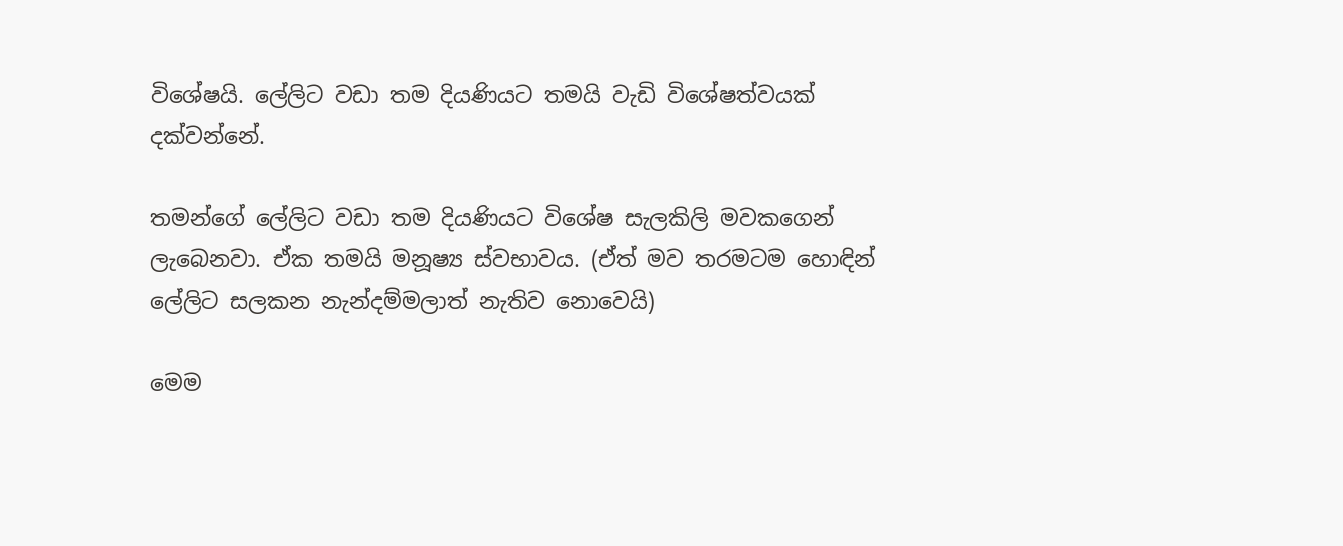විශේෂයි. ලේලිට වඩා තම දියණියට තමයි වැඩි විශේෂත්වයක් දක්වන්නේ.

තමන්ගේ ලේලිට වඩා තම දියණියට විශේෂ සැලකිලි මවකගෙන් ලැබෙනවා. ඒක තමයි මනූෂ්‍ය ස්වභාවය. (ඒත් මව තරමටම හොඳින් ලේලිට සලකන නැන්දම්මලාත් නැතිව නොවෙයි)

මෙම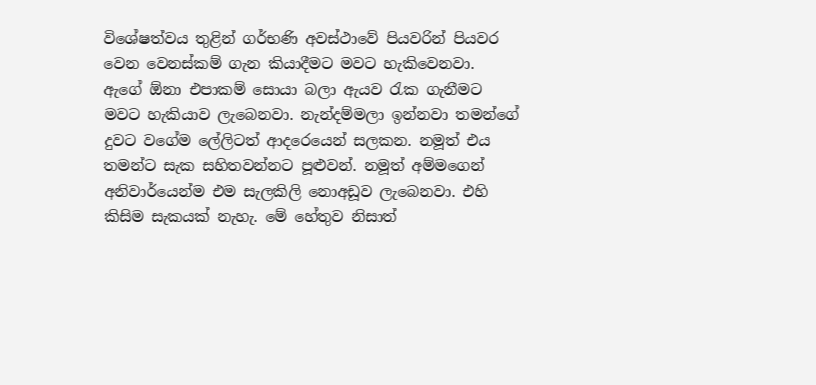විශේෂත්වය තුළින් ගර්භණි අවස්ථාවේ පියවරින් පියවර වෙන වෙනස්කම් ගැන කියාදීමට මවට හැකිවෙනවා. ඇගේ ඕනා එපාකම් සොයා බලා ඇයව රැක ගැනීමට මවට හැකියාව ලැබෙනවා. නැන්දම්මලා ඉන්නවා තමන්ගේ දුවට වගේම ලේලිටත් ආදරෙයෙන් සලකන. නමූත් එය තමන්ට සැක සහිතවන්නට පූළුවන්. නමූත් අම්මගෙන් අනිවාර්යෙන්ම එම සැලකිලි නොඅඩූව ලැබෙනවා. එහි කිසිම සැකයක් නැහැ. මේ හේතුව නිසාත්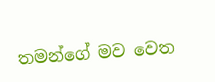තමන්ගේ මව වෙත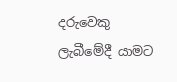දරුවෙකු ලැබීමේදී යාමට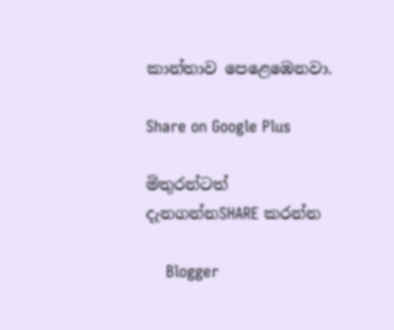කාන්තාව පෙළෙඹෙනවා.

Share on Google Plus

මිතුරන්ටත් දැනගන්නSHARE කරන්න

    Blogger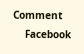Comment
    Facebook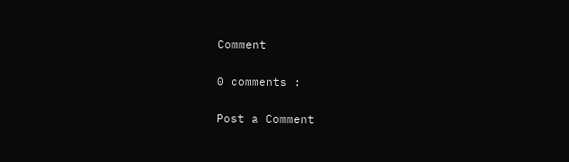Comment

0 comments :

Post a Comment